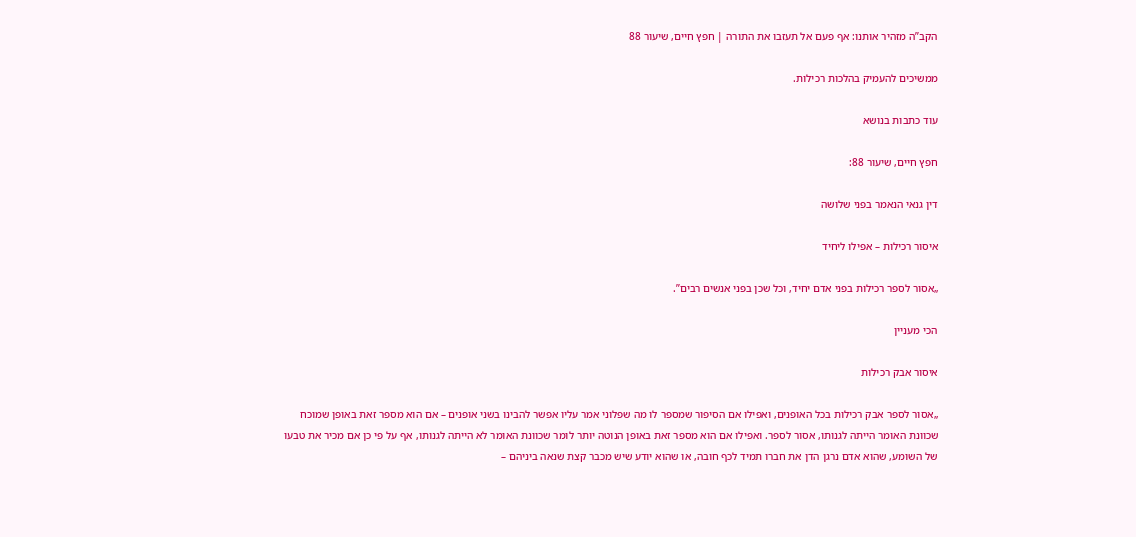הקב”ה מזהיר אותנו: אף פעם אל תעזבו את התורה | חפץ חיים, שיעור 88

ממשיכים להעמיק בהלכות רכילות.

עוד כתבות בנושא

חפץ חיים, שיעור 88:

דין גנאי הנאמר בפני שלושה

איסור רכילות – אפילו ליחיד

„אסור לספר רכילות בפני אדם יחיד, וכל שכן בפני אנשים רבים”.

הכי מעניין

איסור אבק רכילות

„אסור לספר אבק רכילות בכל האופנים, ואפילו אם הסיפור שמספר לו מה שפלוני אמר עליו אפשר להבינו בשני אופנים – אם הוא מספר זאת באופן שמוכח שכוונת האומר הייתה לגנותו, אסור לספר. ואפילו אם הוא מספר זאת באופן הנוטה יותר לומר שכוונת האומר לא הייתה לגנותו, אף על פי כן אם מכיר את טבעו של השומע, שהוא אדם נרגן הדן את חברו תמיד לכף חובה, או שהוא יודע שיש מכבר קצת שנאה ביניהם –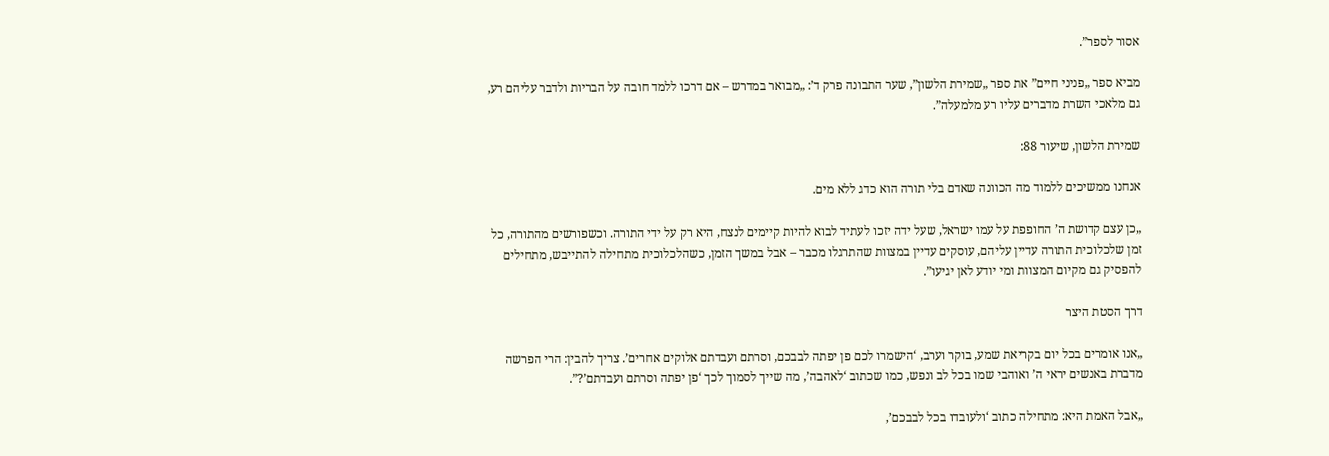אסור לספר”.

מביא ספר „פניני חיים” את ספר „שמירת הלשון”, שער התבונה פרק ד’: „מבואר במדרש – אם דרכו ללמד חובה על הבריות ולדבר עליהם רע, גם מלאכי השרת מדברים עליו רע מלמעלה”.

שמירת הלשון, שיעור 88:

אנחנו ממשיכים ללמוד מה הכוונה שאדם בלי תורה הוא כדג ללא מים.

„כן עצם קדושת ה’ החופפת על עמו ישראל, שעל ידה יזכו לעתיד לבוא להיות קיימים לנצח, היא רק על ידי התורה. וכשפורשים מהתורה, כל זמן שלכלוכית התורה עדיין עליהם, עוסקים עדיין במצוות שהתרגלו מכבר – אבל במשך הזמן, כשהלכלוכית מתחילה להתייבש, מתחילים להפסיק גם מקיום המצוות ומי יודע לאן יגיעו”.

דרך הסטת היצר

„אנו אומרים בכל יום בקריאת שמע, בוקר וערב, ‘הישמרו לכם פן יפתה לבבכם, וסרתם ועבדתם אלוקים אחרים’. צריך להבין: הרי הפרשה מדברת באנשים יראי ה’ ואוהבי שמו בכל לב ונפש, כמו שכתוב ‘לאהבה’, מה שייך לסמוך לכך ‘פן יפתה וסרתם ועבדתם’?”.

„אבל האמת היא: מתחילה כתוב ‘ולעובדו בכל לבבכם’,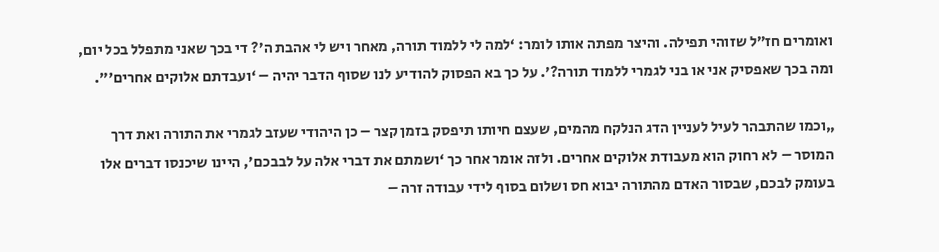ואומרים חז”ל שזוהי תפילה. והיצר מפתה אותו לומר: ‘למה לי ללמוד תורה, מאחר ויש לי אהבת ה’? די בכך שאני מתפלל בכל יום, ומה בכך שאפסיק אני או בני לגמרי ללמוד תורה?’. על כך בא הפסוק להודיע לנו שסוף הדבר יהיה – ‘ועבדתם אלוקים אחרים'”.

„וכמו שהתבהר לעיל לעניין הדג הנלקח מהמים, שעצם חיותו תיפסק בזמן קצר – כן היהודי שעזב לגמרי את התורה ואת דרך המוסר – לא רחוק הוא מעבודת אלוקים אחרים. ולזה אומר אחר כך ‘ושמתם את דברי אלה על לבבכם’, היינו שיכנסו דברים אלו בעומק לבכם, שבסור האדם מהתורה יבוא חס ושלום בסוף לידי עבודה זרה –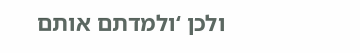ולכן ‘ולמדתם אותם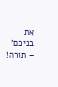את בניכם’ – תורה!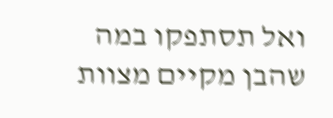ואל תסתפקו במה שהבן מקיים מצוות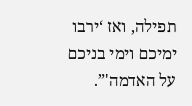תפילה, ואז ‘ירבו ימיכם וימי בניכם על האדמה'”.